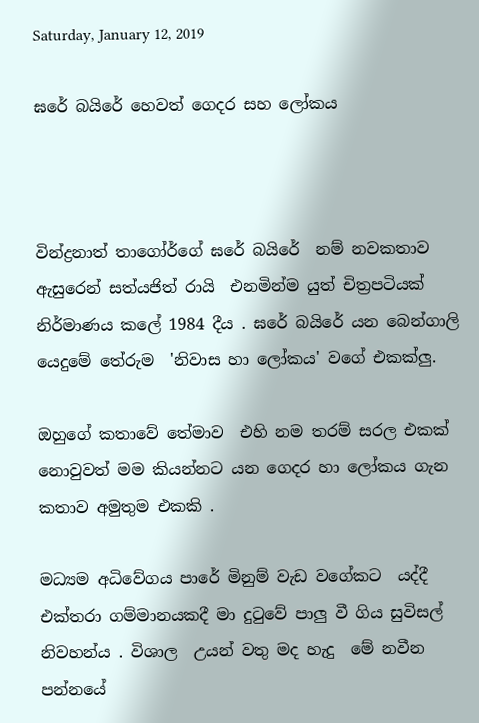Saturday, January 12, 2019

ඝරේ බයිරේ හෙවත් ගෙදර සහ ලෝකය



වින්ද්‍රනාත් තාගෝර්ගේ ඝරේ බයිරේ  නම් නවකතාව ඇසුරෙන් සත්යජිත් රායි  එනමින්ම යුත් චිත්‍රපටියක් නිර්මාණය කලේ 1984 දීය . ඝරේ බයිරේ යන බෙන්ගාලි යෙදුමේ තේරුම  'නිවාස හා ලෝකය' වගේ එකක්ලු.

ඔහුගේ කතාවේ තේමාව  එහි නම තරම් සරල එකක් නොවුවත් මම කියන්නට යන ගෙදර හා ලෝකය ගැන කතාව අමුතුම එකකි .

මධ්‍යම අධිවේගය පාරේ මිනුම් වැඩ වගේකට  යද්දී එක්තරා ගම්මානයකදී මා දුටුවේ පාලු වී ගිය සුවිසල් නිවහන්ය . විශාල  උයන් වතු මද හැදු  මේ නවීන පන්නයේ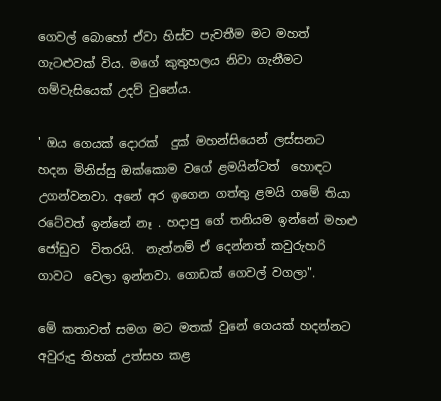ගෙවල් බොහෝ ඒවා හිස්ව පැවතීම මට මහත් ගැටළුවක් විය. මගේ කුතුහලය නිවා ගැනීමට ගම්වැසියෙක් උදව් වුනේය.

' ඔය ගෙයක් දොරක්  දුක් මහන්සියෙන් ලස්සනට හදන මිනිස්සු ඔක්කොම වගේ ළමයින්ටත්  හොඳට උගන්වනවා. අනේ අර ඉගෙන ගත්තු ළමයි ගමේ තියා රටේවත් ඉන්නේ නෑ . හදාපු ගේ තනියම ඉන්නේ මහළු ජෝඩුව  විතරයි.  නැත්නම් ඒ දෙන්නත් කවුරුහරි ගාවට  වෙලා ඉන්නවා. ගොඩක් ගෙවල් වගලා".

මේ කතාවත් සමග මට මතක් වුනේ ගෙයක් හදන්නට අවුරුදු තිහක් උත්සහ කළ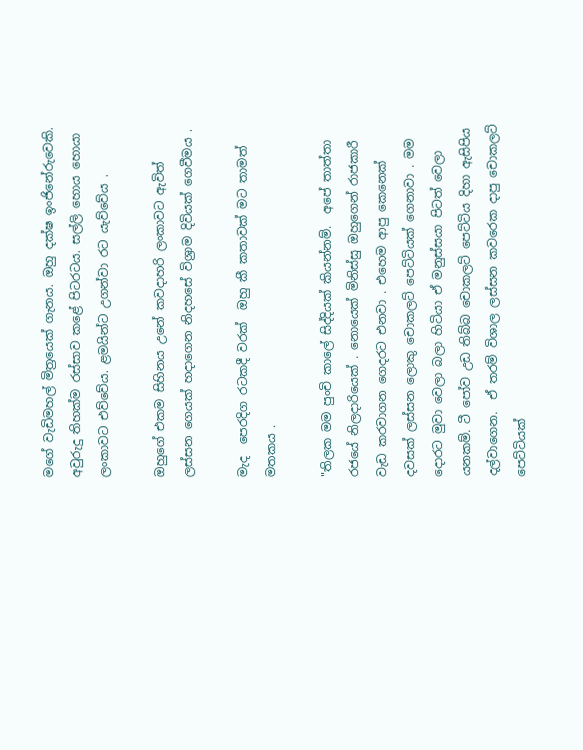මගේ වැඩිමහල් මිත්‍රයෙක් ගැනය. ඔහු දක්ෂ ඉංජිනේරුවෙකි. අවුරුදු තිහක්ම රස්සාව කළේ පිටරටය. සල්ලි හොය හොයා ලංකාවට එව්වේය. ළමයින්ට උගන්වා රට යැව්වේය .

ඔහුගේ එකම සිහිනය උනේ කවදාහරි ලංකාවට ඇවිත් ලස්සන ගෙයක් හදාගෙන නිදහසේ විශ්‍රාම දිවියක් ගෙවීමය .

මැද  පෙරදිග රටකදී වරක්  ඔහු කී කතාවක් මට තාමත් මතකය .

"තිලක මම පුංචි කාලේ සිද්දියක් කියන්නම්.  අපේ තාත්තා රජයේ නිලදාරියෙක් . නොයෙක් මිනිස්සු ඔහුගෙන් රාජකාරී වැඩ කරවාගන ගෙදරට එනවා . එහෙම ආපු කෙනෙක්  දවසක් ලස්සන ලොකු චොකලට් පෙට්ටියක් ගෙනාවා . මම දොරට මුවා වෙලා බලා හිටියා ඒ මනුස්සයා පිටත් වෙලා යනකම්. ටී පෝව උඩ තිබ්බ චොකලට් පෙට්ටිය දිහා ඇසිපිය දල්වාගෙන.  ඒ තරම් විශාල ලස්සන කවරෙක දාපු චොකලට් පෙට්ටියක්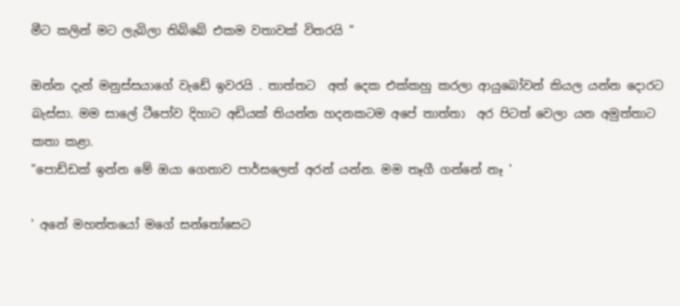මීට කලින් මට ලැබිලා තිබ්බේ එකම වතාවක් විතරයි "

ඔන්න දැන් මනුස්සයාගේ වැඩේ ඉවරයි . තාත්තට  අත් දෙක එක්කහු කරලා ආයුබෝවන් කියල යන්න දොරට බැස්සා. මම සාලේ ටීපෝව දිහාට අඩියක් තියන්න හදනකටම අපේ තාත්තා  අර පිටත් වෙලා යන අමුත්තාට  කතා කළා.
"පොඩ්ඩක් ඉන්න මේ ඔයා ගෙනාව පාර්සලෙත් අරන් යන්න. මම තෑගී ගන්නේ නෑ '

' අනේ මහත්තයෝ මගේ සන්තෝසෙට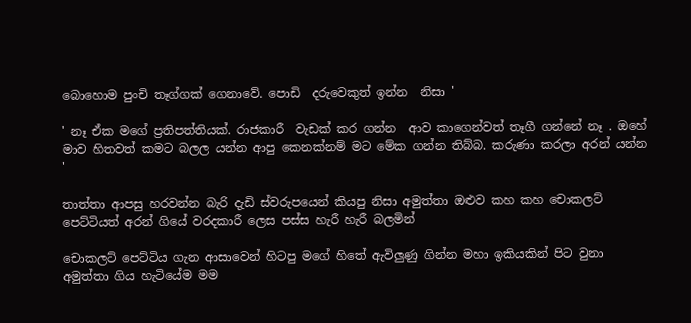බොහොම පුංචි තෑග්ගක් ගෙනාවේ. පොඩි  දරුවෙකුත් ඉන්න  නිසා '

' නෑ ඒක මගේ ප්‍රතිපත්තියක්. රාජකාරී  වැඩක් කර ගන්න  ආව කාගෙන්වත් තෑගී ගන්නේ නෑ . ඔහේ මාව හිතවත් කමට බලල යන්න ආපු කෙනක්නම් මට මේක ගන්න තිබ්බ. කරුණා කරලා අරන් යන්න '

තාත්තා ආපසු හරවන්න බැරි දැඩි ස්වරුපයෙන් කියපු නිසා අමුත්තා ඔළුව කහ කහ චොකලට් පෙට්ටියත් අරන් ගියේ වරදකාරී ලෙස පස්ස හැරී හැරී බලමින්

චොකලට් පෙට්ටිය ගැන ආසාවෙන් හිටපු මගේ හිතේ ඇවිලුණු ගින්න මහා ඉකියකින් පිට වුනා
අමුත්තා ගිය හැටියේම මම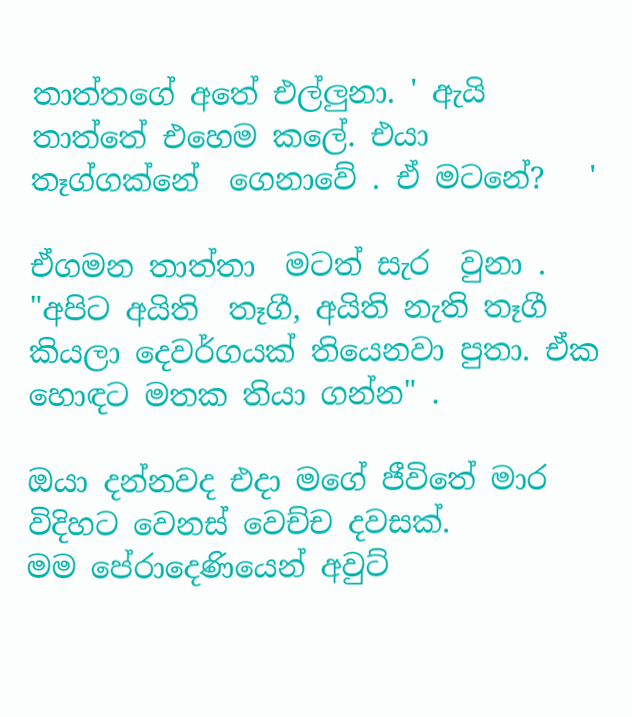තාත්තගේ අතේ එල්ලුනා. ' ඇයි තාත්තේ එහෙම කලේ. එයා තෑග්ගක්නේ  ගෙනාවේ . ඒ මටනේ?   '

ඒගමන තාත්තා  මටත් සැර  වුනා . "අපිට අයිති  තෑගී, අයිති නැති තෑගී කියලා දෙවර්ගයක් තියෙනවා පුතා. ඒක හොඳට මතක තියා ගන්න" .

ඔයා දන්නවද එදා මගේ ජීවිතේ මාර විදිහට වෙනස් වෙච්ච දවසක්.
මම පේරාදෙණියෙන් අවුට්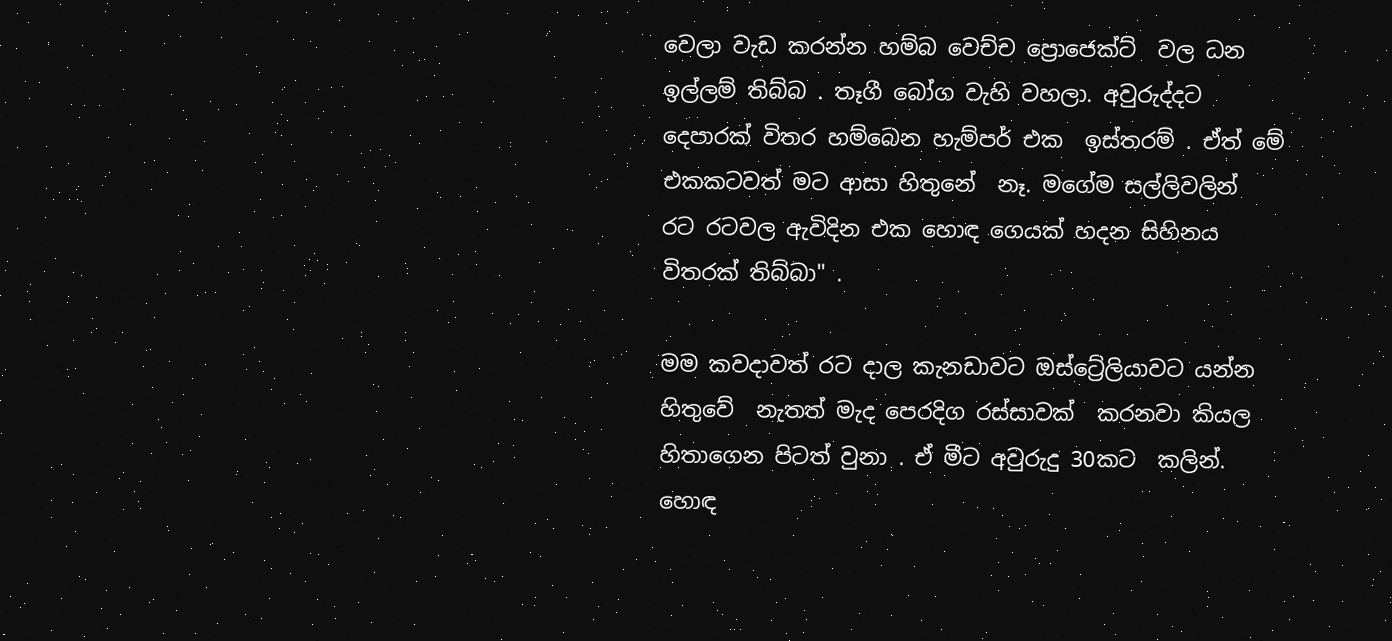වෙලා වැඩ කරන්න හම්බ වෙච්ච ප්‍රොජෙක්ට්  වල ධන ඉල්ලම් තිබ්බ . තෑගී බෝග වැහි වහලා. අවුරුද්දට දෙපාරක් විතර හම්බෙන හැම්පර් එක  ඉස්තරම් . ඒත් මේ එකකටවත් මට ආසා හිතුනේ  නෑ. මගේම සල්ලිවලින්  රට රටවල ඇවිදින එක හොඳ ගෙයක් හදන සිහිනය විතරක් තිබ්බා" .

මම කවදාවත් රට දාල කැනඩාවට ඔස්ට්‍රේලියාවට යන්න හිතුවේ  නැතත් මැද පෙරදිග රස්සාවක්  කරනවා කියල හිතාගෙන පිටත් වුනා . ඒ මීට අවුරුදු 30කට  කලින්. හොඳ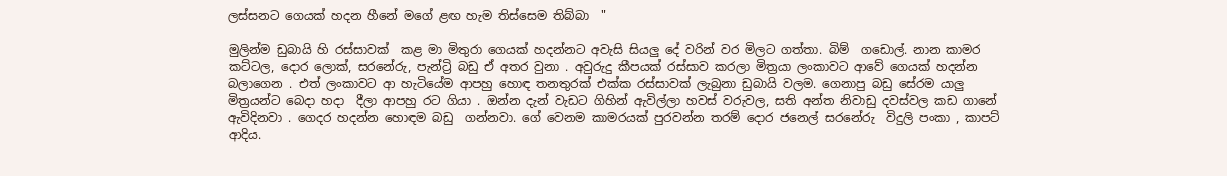ලස්සනට ගෙයක් හදන හීනේ මගේ ළඟ හැම තිස්සෙම තිබ්බා  "

මුලින්ම ඩුබායි හි රස්සාවක්  කළ මා මිතුරා ගෙයක් හදන්නට අවැසි සියලු දේ වරින් වර මිලට ගත්තා. බිම්  ගඩොල්. නාන කාමර කට්ටල, දොර ලොක්, සරනේරු, පැන්ට්‍රි බඩු ඒ අතර වුනා . අවුරුදු කීපයක් රස්සාව කරලා මිත්‍රයා ලංකාවට ආවේ ගෙයක් හදන්න බලාගෙන . එත් ලංකාවට ආ හැටියේම ආපහු හොඳ තනතුරක් එක්ක රස්සාවක් ලැබුනා ඩුබායි වලම. ගෙනාපු බඩු සේරම යාලු මිත්‍රයන්ට බෙදා හදා  දීලා ආපහු රට ගියා . ඔන්න දැන් වැඩට ගිහින් ඇවිල්ලා හවස් වරුවල, සති අන්ත නිවාඩු දවස්වල කඩ ගානේ ඇවිදිනවා . ගෙදර හදන්න හොඳම බඩු  ගන්නවා. ගේ වෙනම කාමරයක් පුරවන්න තරම් දොර ජනෙල් සරනේරු  විදුලි පංකා , කාපට් ආදිය.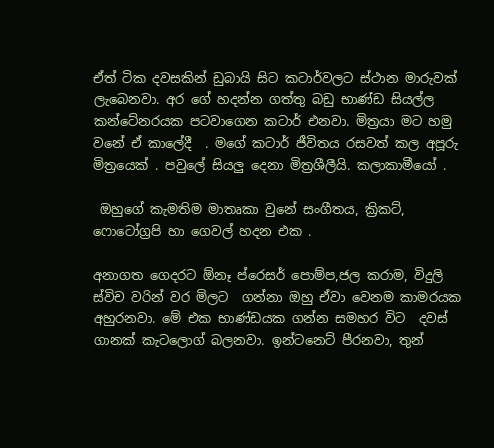ඒත් ටික දවසකින් ඩුබායි සිට කටාර්වලට ස්ථාන මාරුවක් ලැබෙනවා. අර ගේ හදන්න ගත්තු බඩු භාණ්ඩ සියල්ල කන්ටේනරයක පටවාගෙන කටාර් එනවා. මිත්‍රයා මට හමු වනේ ඒ කාලේදී  . මගේ කටාර් ජීවිතය රසවත් කල අපූරු මිත්‍රයෙක් . පවුලේ සියලු දෙනා මිත්‍රශීලීයි. කලාකාමීයෝ .

 ඔහුගේ කැමතිම මාතෘකා වුනේ සංගීතය, ක්‍රිකට්, ෆොටෝග්‍රපි හා ගෙවල් හදන එක .

අනාගත ගෙදරට ඕනෑ ප්රෙසර් පොම්ප,ජල කරාම, විදුලි ස්විච වරින් වර මිලට  ගන්නා ඔහු ඒවා වෙනම කාමරයක අහුරනවා. මේ එක භාණ්ඩයක ගන්න සමහර විට  දවස් ගානක් කැටලොග් බලනවා. ඉන්ටනෙට් පීරනවා, තුන්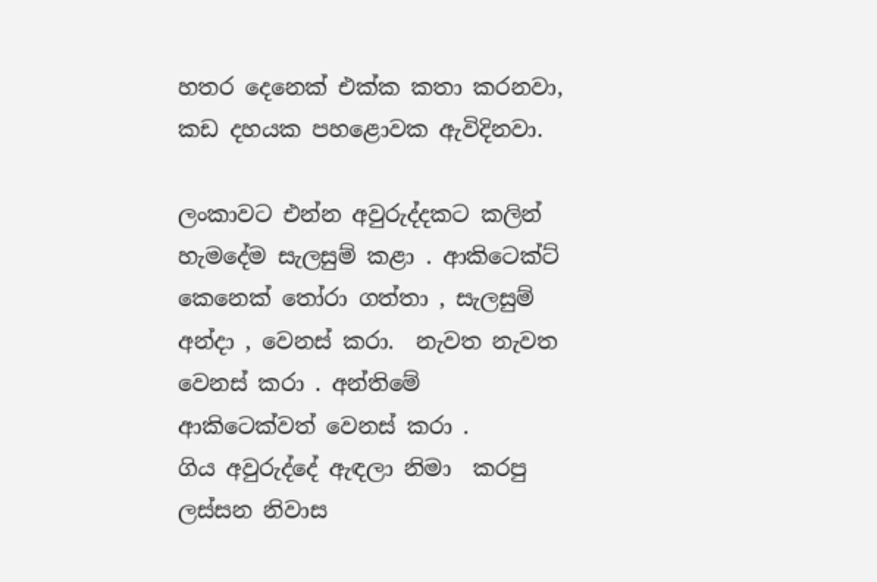හතර දෙනෙක් එක්ක කතා කරනවා, කඩ දහයක පහළොවක ඇවිදිනවා.

ලංකාවට එන්න අවුරුද්දකට කලින් හැමදේම සැලසුම් කළා . ආකිටෙක්ට් කෙනෙක් තෝරා ගත්තා , සැලසුම් අන්දා , වෙනස් කරා.  නැවත නැවත  වෙනස් කරා . අන්තිමේ  ආකිටෙක්වත් වෙනස් කරා .
ගිය අවුරුද්දේ ඇඳලා නිමා  කරපු  ලස්සන නිවාස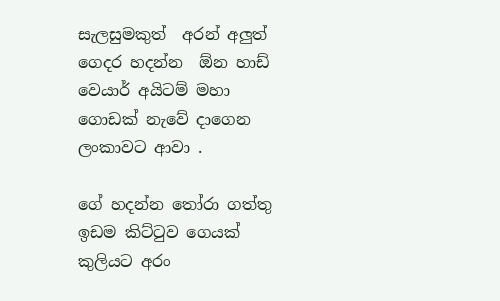සැලසුමකුත්  අරන් අලුත්  ගෙදර හදන්න  ඕන හාඩ් වෙයාර් අයිටම් මහා ගොඩක් නැවේ දාගෙන ලංකාවට ආවා .

ගේ හදන්න තෝරා ගත්තු ඉඩම කිට්ටුව ගෙයක් කුලියට අරං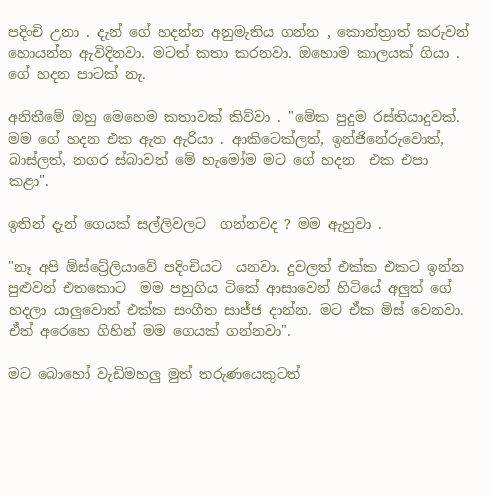පදිංචි උනා . දැන් ගේ හදන්න අනුමැතිය ගන්න , කොන්ත්‍රාත් කරුවන්  හොයන්න ඇවිදිනවා. මටත් කතා කරනවා. ඔහොම කාලයක් ගියා . ගේ හදන පාටක් නැ.

අනිතීමේ ඔහු මෙහෙම කතාවක් කිව්වා . "මේක පුදුම රස්තියාදුවක්. මම ගේ හදන එක ඇත ඇරියා . ආකිටෙක්ලත්, ඉන්ජිනේරුවොත්, බාස්ලත්, නගර ස්බාවත් මේ හැමෝම මට ගේ හදන  එක එපා කළා".

ඉතින් දැන් ගෙයක් සල්ලිවලට  ගන්නවද ? මම ඇහුවා .

"නෑ අපි ඕස්ට්‍රේලියාවේ පදිංචියට  යනවා. දුවලත් එක්ක එකට ඉන්න පුළුවන් එතකොට  මම පහුගිය ටිකේ ආසාවෙන් හිටියේ අලුත් ගේ හදලා යාලුවොත් එක්ක සංගීත සාජ්ජ දාන්න. මට ඒක මිස් වෙනවා.  ඒත් අරෙහෙ ගිහින් මම ගෙයක් ගන්නවා".

මට බොහෝ වැඩිමහලු මුත් තරුණයෙකුටත්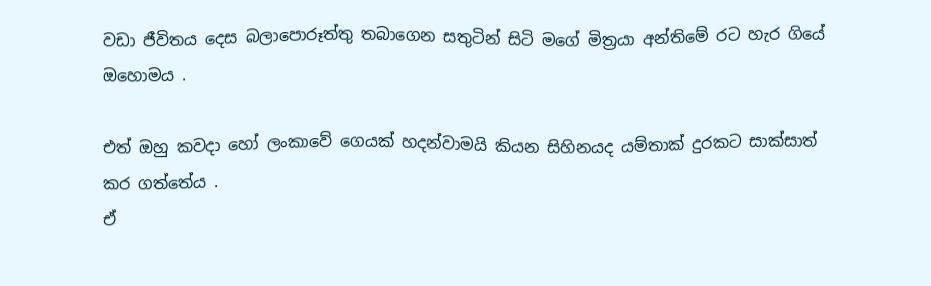වඩා ජීවිතය දෙස බලාපොරූත්තු තබාගෙන සතුටින් සිටි මගේ මිත්‍රයා අන්තිමේ රට හැර ගියේ ඔහොමය .

එත් ඔහු කවදා හෝ ලංකාවේ ගෙයක් හදන්වාමයි කියන සිහිනයද යම්තාක් දුරකට සාක්සාත්   කර ගත්තේය .
ඒ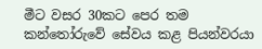මීට වසර 30කට පෙර තම කන්තෝරුවේ සේවය කළ පියන්වරයා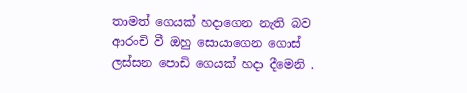තාමත් ගෙයක් හදාගෙන නැති බව ආරංචි වී ඔහු සොයාගෙන ගොස් ලස්සන පොඩි ගෙයක් හදා දීමෙනි .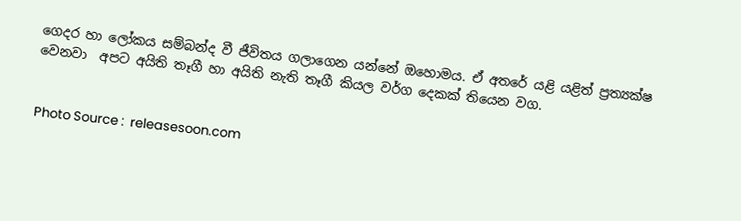ගෙදර හා ලෝකය සම්බන්ද වී ජීවිතය ගලාගෙන යන්නේ ඔහොමය. ඒ අතරේ යළි යළිත් ප්‍රත්‍යක්ෂ වෙනවා  අපට අයිති තෑගී හා අයිති නැති තෑගී කියල වර්ග දෙකක් තියෙන වග.


Photo Source :  releasesoon.com